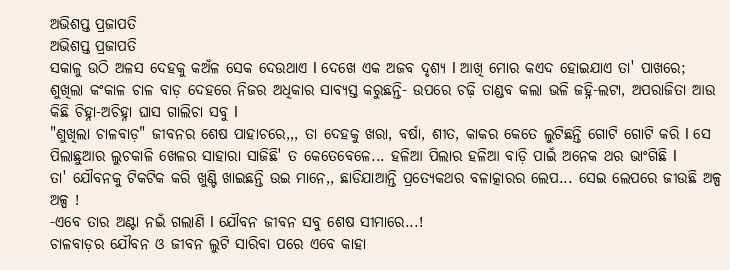ଅଭିଶପ୍ତ ପ୍ରଜାପତି
ଅଭିଶପ୍ତ ପ୍ରଜାପତି
ସକାଳୁ ଉଠି ଅଳସ ଦେହକୁ କଅଁଳ ସେକ ଦେଉଥାଏ l ଦେଖେ ଏକ ଅଜବ ଦୃଶ୍ୟ l ଆଖି ମୋର କଏଦ ହୋଇଯାଏ ତା' ପାଖରେ;
ଶୁଖିଲା କଂକାଳ ଚାଳ ବାଡ଼ ଦେହରେ ନିଜର ଅଧିକାର ସାବ୍ୟସ୍ତ କରୁଛନ୍ତି- ଉପରେ ଚଢ଼ି ତାଣ୍ଡବ କଲା ଭଳି ଜହ୍ନି-ଲଟା, ଅପରାଜିତା ଆଉ କିଛି ଚିହ୍ନା-ଅଚିହ୍ନା ଘାସ ଗାଲିଚା ସବୁ l
"ଶୁଖିଲା ଚାଳବାଡ଼" ଜୀବନର ଶେଷ ପାହାଚରେ,,, ତା ଦେହକୁ ଖରା, ବର୍ଷା, ଶୀତ, କାକର କେତେ ଲୁଟିଛନ୍ତି ଗୋଟି ଗୋଟି କରି l ସେ ପିଲାଛୁଆର ଲୁଚକାଳି ଖେଳର ସାହାରା ସାଜିଛି' ତ କେତେବେଳେ... ହଳିଆ ପିଲାର ହଳିଆ ବାଡ଼ି ପାଇଁ ଅନେକ ଥର ଭାଂଗିଛି l
ତା' ଯୌବନକୁ ଟିକଟିକ କରି ଖୁଣ୍ଟି ଖାଇଛନ୍ତି ଉଇ ମାନେ,, ଛାଡିଯାଆନ୍ତି ପ୍ରତ୍ୟେକଥର ବଳାତ୍କାରର ଲେପ... ସେଇ ଲେପରେ ଜୀଉଛି ଅଳ୍ପ ଅଳ୍ପ !
-ଏବେ ତାର ଅଣ୍ଟା ନଇଁ ଗଲାଣି l ଯୌବନ ଜୀବନ ସବୁ ଶେଷ ସୀମାରେ...!
ଚାଳବାଡ଼ର ଯୌବନ ଓ ଜୀବନ ଲୁଟି ସାରିବା ପରେ ଏବେ କାହା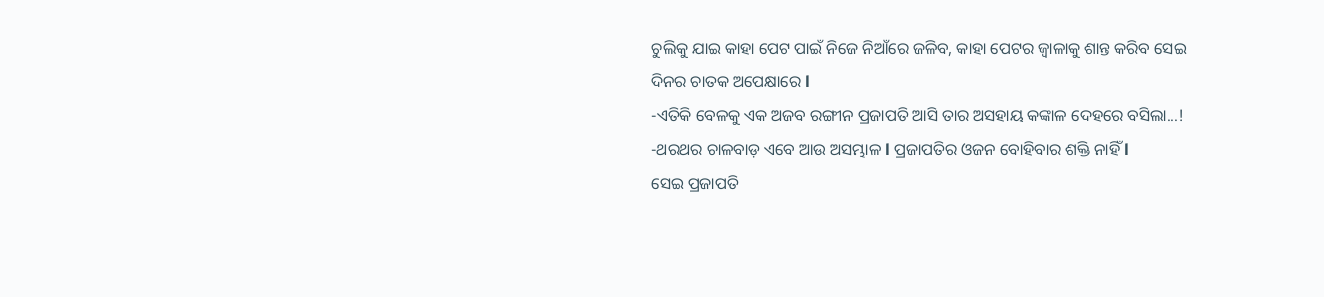ଚୁଲିକୁ ଯାଇ କାହା ପେଟ ପାଇଁ ନିଜେ ନିଆଁରେ ଜଳିବ, କାହା ପେଟର ଜ୍ୱାଳାକୁ ଶାନ୍ତ କରିବ ସେଇ ଦିନର ଚାତକ ଅପେକ୍ଷାରେ l
-ଏତିକି ବେଳକୁ ଏକ ଅଜବ ରଙ୍ଗୀନ ପ୍ରଜାପତି ଆସି ତାର ଅସହାୟ କଙ୍କାଳ ଦେହରେ ବସିଲା...!
-ଥରଥର ଚାଳବାଡ଼ ଏବେ ଆଉ ଅସମ୍ଭାଳ l ପ୍ରଜାପତିର ଓଜନ ବୋହିବାର ଶକ୍ତି ନାହିଁ l
ସେଇ ପ୍ରଜାପତି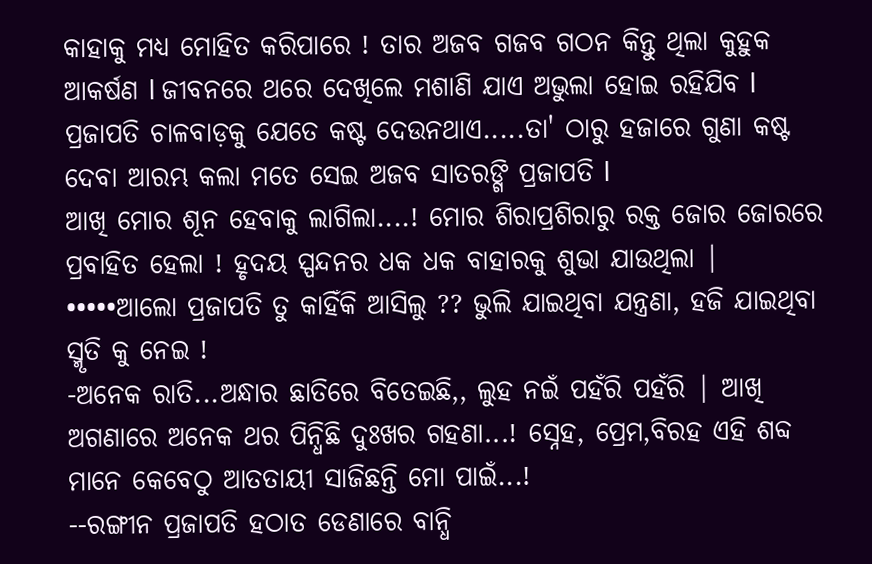କାହାକୁ ମଧ୍ୟ ମୋହିତ କରିପାରେ ! ତାର ଅଜବ ଗଜବ ଗଠନ କିନ୍ତୁ ଥିଲା କୁହୁକ ଆକର୍ଷଣ l ଜୀବନରେ ଥରେ ଦେଖିଲେ ମଶାଣି ଯାଏ ଅଭୁଲା ହୋଇ ରହିଯିବ l
ପ୍ରଜାପତି ଚାଳବାଡ଼କୁ ଯେତେ କଷ୍ଟ ଦେଉନଥାଏ.....ତା' ଠାରୁ ହଜାରେ ଗୁଣା କଷ୍ଟ ଦେବା ଆରମ୍ଭ କଲା ମତେ ସେଇ ଅଜବ ସାତରଙ୍ଗି ପ୍ରଜାପତି l
ଆଖି ମୋର ଶୂନ ହେବାକୁ ଲାଗିଲା....! ମୋର ଶିରାପ୍ରଶିରାରୁ ରକ୍ତ ଜୋର ଜୋରରେ ପ୍ରବାହିତ ହେଲା ! ହୃଦୟ ସ୍ପନ୍ଦନର ଧକ ଧକ ବାହାରକୁ ଶୁଭା ଯାଉଥିଲା |
•••••ଆଲୋ ପ୍ରଜାପତି ତୁ କାହିଁକି ଆସିଲୁ ?? ଭୁଲି ଯାଇଥିବା ଯନ୍ତ୍ରଣା, ହଜି ଯାଇଥିବା ସ୍ମୃତି କୁ ନେଇ !
-ଅନେକ ରାତି...ଅନ୍ଧାର ଛାତିରେ ବିତେଇଛି,, ଲୁହ ନଇଁ ପହଁରି ପହଁରି | ଆଖି ଅଗଣାରେ ଅନେକ ଥର ପିନ୍ଧିଛି ଦୁଃଖର ଗହଣା...! ସ୍ନେହ, ପ୍ରେମ,ବିରହ ଏହି ଶବ୍ଦ ମାନେ କେବେଠୁ ଆତତାୟୀ ସାଜିଛନ୍ତି ମୋ ପାଇଁ...!
--ରଙ୍ଗୀନ ପ୍ରଜାପତି ହଠାତ ଡେଣାରେ ବାନ୍ଧି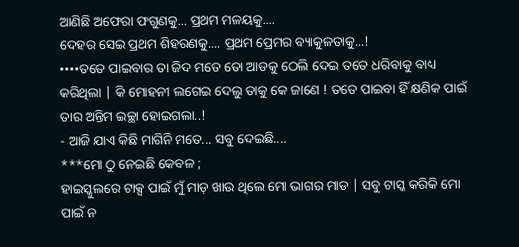ଆଣିଛି ଅଫେରା ଫଗୁଣକୁ... ପ୍ରଥମ ମଳୟକୁ....
ଦେହର ସେଇ ପ୍ରଥମ ଶିହରଣକୁ.... ପ୍ରଥମ ପ୍ରେମର ବ୍ୟାକୁଳତାକୁ...!
••••ତତେ ପାଇବାର ତା ଜିଦ ମତେ ତୋ ଆଡକୁ ଠେଲି ଦେଇ ତତେ ଧରିବାକୁ ବାଧ୍ୟ କରିଥିଲା | କି ମୋହନୀ ଲଗେଇ ଦେଲୁ ତାକୁ କେ ଜାଣେ ! ତତେ ପାଇବା ହିଁ କ୍ଷଣିକ ପାଇଁ ତାର ଅନ୍ତିମ ଇଚ୍ଛା ହୋଇଗଲା..!
- ଆଜି ଯାଏ କିଛି ମାଗିନି ମତେ... ସବୁ ଦେଇଛି....
***ମୋ ଠୁ ନେଇଛି କେବଳ ;
ହାଇସ୍କୁଲରେ ଟାକ୍ସ ପାଇଁ ମୁଁ ମାଡ଼ ଖାଉ ଥିଲେ ମୋ ଭାଗର ମାଡ | ସବୁ ଟାସ୍କ କରିକି ମୋ ପାଇଁ ନ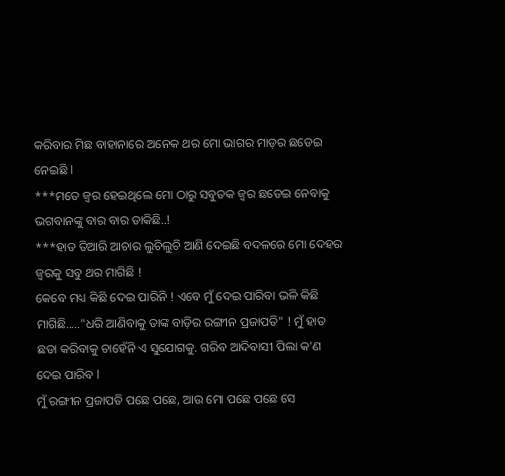କରିବାର ମିଛ ବାହାନାରେ ଅନେକ ଥର ମୋ ଭାଗର ମାଡ଼ର ଛଡେଇ ନେଇଛି l
***ମତେ ଜ୍ୱର ହେଇଥିଲେ ମୋ ଠାରୁ ସବୁତକ ଜ୍ୱର ଛଡେଇ ନେବାକୁ ଭଗବାନଙ୍କୁ ବାର ବାର ଡାକିଛି..!
***ହାତ ତିଆରି ଆଚାର ଲୁଚିଲୁଚି ଆଣି ଦେଇଛି ବଦଳରେ ମୋ ଦେହର ଜ୍ୱରକୁ ସବୁ ଥର ମାଗିଛି !
କେବେ ମଧ୍ୟ କିଛି ଦେଇ ପାରିନି ! ଏବେ ମୁଁ ଦେଇ ପାରିବା ଭଳି କିଛି ମାଗିଛି....."ଧରି ଆଣିବାକୁ ତାଙ୍କ ବାଡ଼ିର ରଙ୍ଗୀନ ପ୍ରଜାପତି" ! ମୁଁ ହାତ ଛଡା କରିବାକୁ ଚାହେଁନି ଏ ସୁଯୋଗକୁ. ଗରିବ ଆଦିବାସୀ ପିଲା କ'ଣ ଦେଇ ପାରିବ l
ମୁଁ ରଙ୍ଗୀନ ପ୍ରଜାପତି ପଛେ ପଛେ, ଆଉ ମୋ ପଛେ ପଛେ ସେ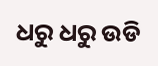ଧରୁ ଧରୁ ଉଡି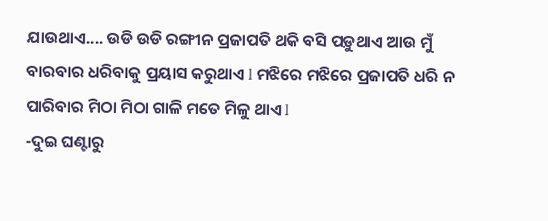ଯାଉଥାଏ.... ଉଡି ଉଡି ରଙ୍ଗୀନ ପ୍ରଜାପତି ଥକି ବସି ପଡ଼ୁଥାଏ ଆଉ ମୁଁ ବାରବାର ଧରିବାକୁ ପ୍ରୟାସ କରୁଥାଏ l ମଝିରେ ମଝିରେ ପ୍ରଜାପତି ଧରି ନ ପାରିବାର ମିଠା ମିଠା ଗାଳି ମତେ ମିଳୁ ଥାଏ l
-ଦୁଇ ଘଣ୍ଟାରୁ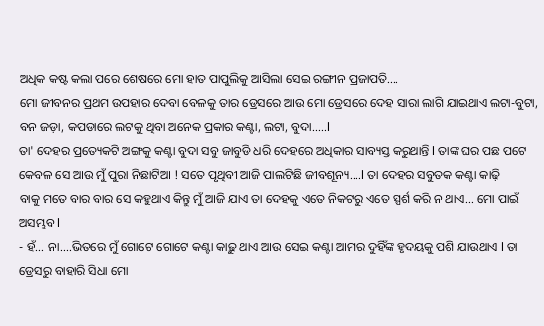ଅଧିକ କଷ୍ଟ କଲା ପରେ ଶେଷରେ ମୋ ହାତ ପାପୁଲିକୁ ଆସିଲା ସେଇ ରଙ୍ଗୀନ ପ୍ରଜାପତି....
ମୋ ଜୀବନର ପ୍ରଥମ ଉପହାର ଦେବା ବେଳକୁ ତାର ଡ୍ରେସରେ ଆଉ ମୋ ଡ୍ରେସରେ ଦେହ ସାରା ଲାଗି ଯାଇଥାଏ ଲଟା-ବୁଟା, ବନ ଜଡ଼ା, କପଡାରେ ଲଟକୁ ଥିବା ଅନେକ ପ୍ରକାର କଣ୍ଟା, ଲଟା, ବୁଦା.....l
ତା' ଦେହର ପ୍ରତ୍ୟେକଟି ଅଙ୍ଗକୁ କଣ୍ଟା ବୁଦା ସବୁ ଜାବୁଡି ଧରି ଦେହରେ ଅଧିକାର ସାବ୍ୟସ୍ତ କରୁଥାନ୍ତି l ତାଙ୍କ ଘର ପଛ ପଟେ କେବଳ ସେ ଆଉ ମୁଁ ପୁରା ନିଛାଟିଆ ! ସତେ ପୃଥିବୀ ଆଜି ପାଲଟିଛି ଜୀବଶୂନ୍ୟ....l ତା ଦେହର ସବୁତକ କଣ୍ଟା କାଢ଼ି
ବାକୁ ମତେ ବାର ବାର ସେ କହୁଥାଏ କିନ୍ତୁ ମୁଁ ଆଜି ଯାଏ ତା ଦେହକୁ ଏତେ ନିକଟରୁ ଏତେ ସ୍ପର୍ଶ କରି ନ ଥାଏ... ମୋ ପାଇଁ ଅସମ୍ଭବ l
- ହଁ... ନା....ଭିତରେ ମୁଁ ଗୋଟେ ଗୋଟେ କଣ୍ଟା କାଢ଼ୁ ଥାଏ ଆଉ ସେଇ କଣ୍ଟା ଆମର ଦୁହିଁଙ୍କ ହୃଦୟକୁ ପଶି ଯାଉଥାଏ l ତା ଡ୍ରେସରୁ ବାହାରି ସିଧା ମୋ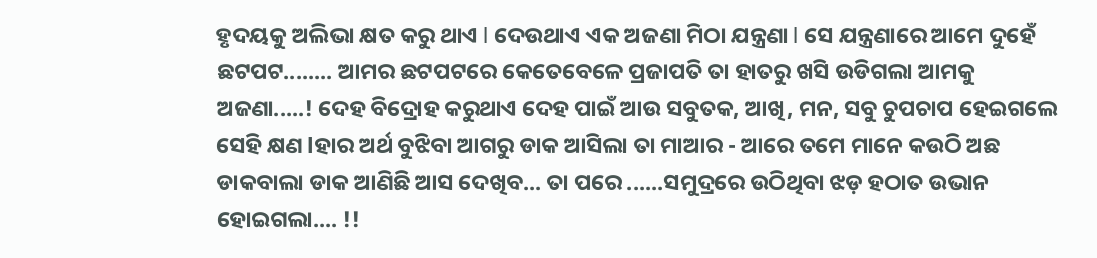ହୃଦୟକୁ ଅଲିଭା କ୍ଷତ କରୁ ଥାଏ l ଦେଉଥାଏ ଏକ ଅଜଣା ମିଠା ଯନ୍ତ୍ରଣା l ସେ ଯନ୍ତ୍ରଣାରେ ଆମେ ଦୁହେଁ ଛଟପଟ........ ଆମର ଛଟପଟରେ କେତେବେଳେ ପ୍ରଜାପତି ତା ହାତରୁ ଖସି ଉଡିଗଲା ଆମକୁ ଅଜଣା.....! ଦେହ ବିଦ୍ରୋହ କରୁଥାଏ ଦେହ ପାଇଁ ଆଉ ସବୁତକ, ଆଖି, ମନ, ସବୁ ଚୁପଚାପ ହେଇଗଲେ ସେହି କ୍ଷଣ lହାର ଅର୍ଥ ବୁଝିବା ଆଗରୁ ଡାକ ଆସିଲା ତା ମାଆର - ଆରେ ତମେ ମାନେ କଉଠି ଅଛ ଡାକବାଲା ଡାକ ଆଣିଛି ଆସ ଦେଖିବ... ତା ପରେ ......ସମୁଦ୍ରରେ ଉଠିଥିବା ଝଡ଼ ହଠାତ ଉଭାନ ହୋଇଗଲା.... !!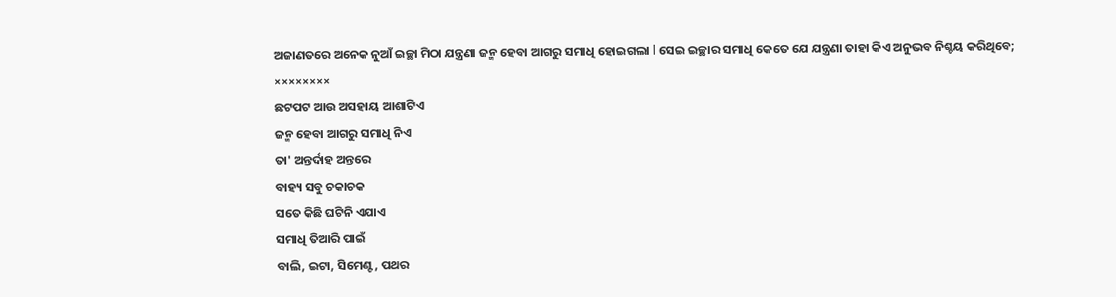ଅଜାଣତରେ ଅନେକ ନୁଆଁ ଇଚ୍ଛା ମିଠା ଯନ୍ତ୍ରଣା ଜନ୍ମ ହେବା ଆଗରୁ ସମାଧି ହୋଇଗଲା l ସେଇ ଇଚ୍ଛାର ସମାଧି କେତେ ଯେ ଯନ୍ତ୍ରଣା ତାହା କିଏ ଅନୁଭବ ନିଶ୍ଚୟ କରିଥିବେ;
××××××××
ଛଟପଟ ଆଉ ଅସହାୟ ଆଶାଟିଏ
ଜନ୍ମ ହେବା ଆଗରୁ ସମାଧି ନିଏ
ତା' ଅନ୍ତର୍ଦାହ ଅନ୍ତରେ
ବାହ୍ୟ ସବୁ ଚକାଚକ
ସତେ କିଛି ଘଟିନି ଏଯାଏ
ସମାଧି ତିଆରି ପାଇଁ
ବାଲି, ଇଟା, ସିମେଣ୍ଟ, ପଥର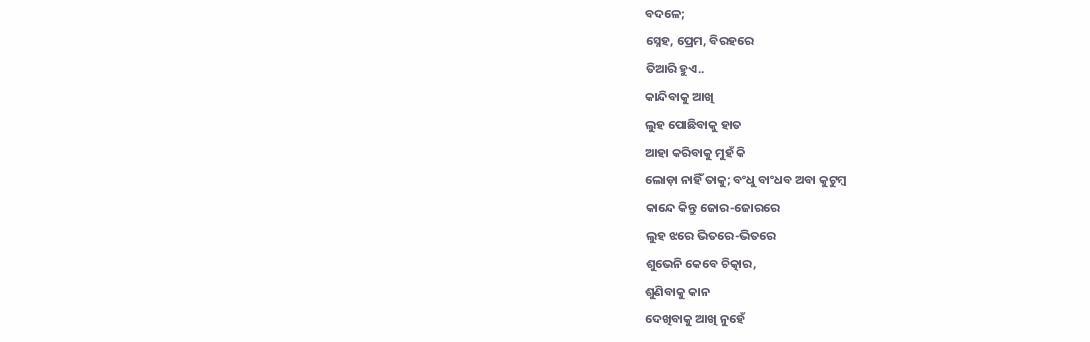ବଦଳେ;
ସ୍ନେହ, ପ୍ରେମ, ବିରହରେ
ତିଆରି ହୁଏ..
କାନ୍ଦିବାକୁ ଆଖି
ଲୁହ ପୋଛିବାକୁ ହାତ
ଆହା କରିବାକୁ ମୁହଁ କି
ଲୋଡ଼ା ନାହିଁ ତାକୁ; ବଂଧୁ ବାଂଧବ ଅବା କୁଟୁମ୍ୱ
କାନ୍ଦେ କିନ୍ତୁ ଜୋର-ଜୋରରେ
ଲୁହ ଝରେ ଭିତରେ-ଭିତରେ
ଶୁଭେନି କେବେ ଚିତ୍କାର,
ଶୁଣିବାକୁ କାନ
ଦେଖିବାକୁ ଆଖି ନୁହେଁ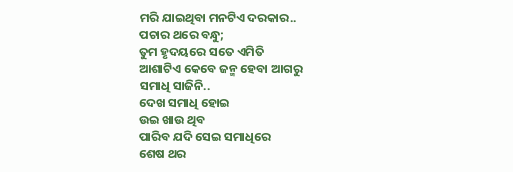ମରି ଯାଇଥିବା ମନଟିଏ ଦରକାର..
ପଚାର ଥରେ ବନ୍ଧୁ;
ତୁମ ହୃଦୟରେ ସତେ ଏମିତି
ଆଶାଟିଏ କେବେ ଜନ୍ମ ହେବା ଆଗରୁ
ସମାଧି ସାଜିନି..
ଦେଖ ସମାଧି ହୋଇ
ଉଇ ଖାଉ ଥିବ
ପାରିବ ଯଦି ସେଇ ସମାଧିରେ
ଶେଷ ଥର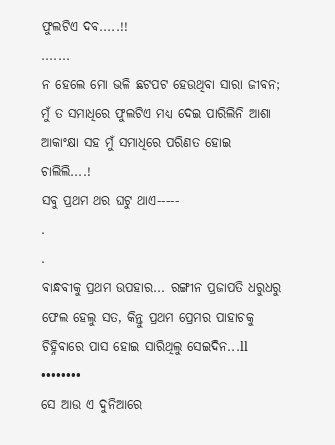ଫୁଲଟିଏ ଦବ.....!!
.......
ନ ହେଲେ ମୋ ଭଳି ଛଟପଟ ହେଉଥିବା ସାରା ଜୀବନ; ମୁଁ ତ ସମାଧିରେ ଫୁଲଟିଏ ମଧ୍ୟ ଦେଇ ପାରିଲିନି ଆଶା ଆକାଂକ୍ଷା ସହ ମୁଁ ସମାଧିରେ ପରିଣତ ହୋଇ ଚାଲିଲି....!
ସବୁ ପ୍ରଥମ ଥର ଘଟୁ ଥାଏ-----
.
.
ବାନ୍ଧବୀକୁ ପ୍ରଥମ ଉପହାର... ରଙ୍ଗୀନ ପ୍ରଜାପତି ଧରୁଧରୁ ଫେଲ ହେଲୁ ସତ, କିନ୍ତୁ ପ୍ରଥମ ପ୍ରେମର ପାହାଚକୁ ଚିହ୍ନିବାରେ ପାସ ହୋଇ ସାରିଥିଲୁ ସେଇଦିନ...ll
••••••••
ସେ ଆଉ ଏ ଦୁନିଆରେ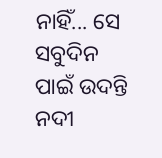ନାହିଁ... ସେ ସବୁଦିନ ପାଇଁ ଉଦନ୍ତି ନଦୀ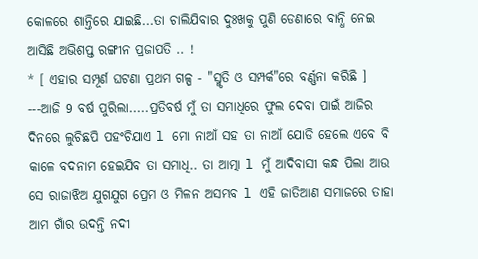କୋଳରେ ଶାନ୍ତିରେ ଯାଇଛି...ତା ଚାଲିଯିବାର ଦୁଃଖକୁ ପୁଣି ଡେଣାରେ ବାନ୍ଧି ନେଇ ଆସିଛି ଅଭିଶପ୍ତ ରଙ୍ଗୀନ ପ୍ରଜାପତି .. !
* [ ଏହାର ସମ୍ପୂର୍ଣ ଘଟଣା ପ୍ରଥମ ଗଳ୍ପ - "ସ୍ମୃତି ଓ ସମ୍ପର୍କ"ରେ ବର୍ଣ୍ଣନା କରିଛି ]
---ଆଜି 9 ବର୍ଷ ପୁରିଲା.....ପ୍ରତିବର୍ଷ ମୁଁ ତା ସମାଧିରେ ଫୁଲ ଦେବା ପାଇଁ ଆଜିର ଦିନରେ ଲୁଚିଛପି ପହଂଚିଯାଏ l ମୋ ନାଆଁ ସହ ତା ନାଆଁ ଯୋଡି ହେଲେ ଏବେ ବି କାଳେ ବଦନାମ ହେଇଯିବ ତା ସମାଧି.. ତା ଆତ୍ମା l ମୁଁ ଆଦିବାସୀ କନ୍ଧ ପିଲା ଆଉ ସେ ରାଜାଝିଅ ଯୁଗଯୁଗ ପ୍ରେମ ଓ ମିଳନ ଅସମ୍ଭବ l ଏହି ଜାତିଆଣ ସମାଜରେ ତାହା ଆମ ଗାଁର ଉଦନ୍ତି ନଦୀ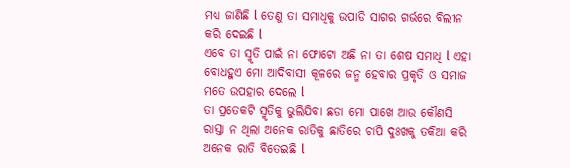ମଧ୍ୟ ଜାଣିଛି l ତେଣୁ ତା ସମାଧିକୁ ଉପାଡି ସାଗର ଗର୍ଭରେ ବିଲୀନ କରି ଦେଇଛି l
ଏବେ ତା ସ୍ମୃତି ପାଇଁ ନା ଫୋଟୋ ଅଛି ନା ତା ଶେଷ ସମାଧି l ଏହା ବୋଧହୁଏ ମୋ ଆଦିବାସୀ କୂଳରେ ଜନ୍ମ ହେବାର ପ୍ରକୃତି ଓ ସମାଜ ମତେ ଉପହାର ଦେଲେ l
ତା ପ୍ରତେକଟି ସ୍ମୃତିକୁ ଭୁଲିଯିବା ଛଡା ମୋ ପାଖେ ଆଉ କୌଣସି ରାସ୍ତା ନ ଥିଲା ଅନେକ ରାତିକୁ ଛାତିରେ ଚାପି ଦୁଃଖକୁ ତକିଆ କରି ଅନେକ ରାତି ବିତେଇଛି l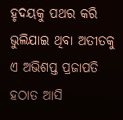ହୃଦୟକୁ ପଥର କରି ଭୁଲିଯାଇ ଥିବା ଅତୀତକୁ ଏ ଅଭିଶପ୍ତ ପ୍ରଜାପତି ହଠାତ ଆସି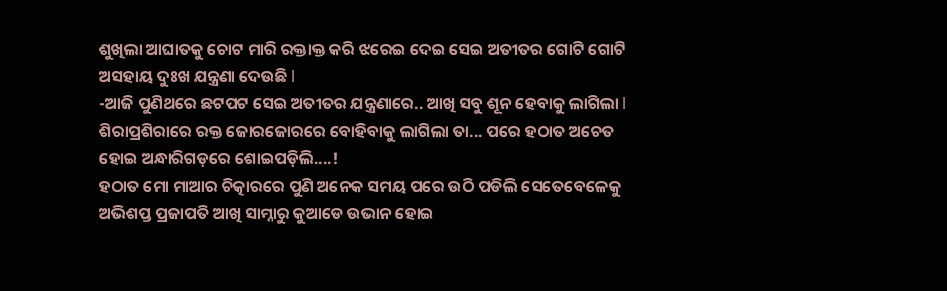ଶୁଖିଲା ଆଘାତକୁ ଚୋଟ ମାରି ରକ୍ତାକ୍ତ କରି ଝରେଇ ଦେଇ ସେଇ ଅତୀତର ଗୋଟି ଗୋଟି ଅସହାୟ ଦୁଃଖ ଯନ୍ତ୍ରଣା ଦେଉଛି l
-ଆଜି ପୁଣିଥରେ ଛଟପଟ ସେଇ ଅତୀତର ଯନ୍ତ୍ରଣାରେ.. ଆଖି ସବୁ ଶୂନ ହେବାକୁ ଲାଗିଲା l
ଶିରାପ୍ରଶିରାରେ ରକ୍ତ ଜୋରଜୋରରେ ବୋହିବାକୁ ଲାଗିଲା ତା... ପରେ ହଠାତ ଅଚେତ ହୋଇ ଅନ୍ଧାରିଗଡ଼ରେ ଶୋଇପଡ଼ିଲି....!
ହଠାତ ମୋ ମାଆର ଚିତ୍କାରରେ ପୁଣି ଅନେକ ସମୟ ପରେ ଉଠି ପଡିଲି ସେତେବେଳେକୁ ଅଭିଶପ୍ତ ପ୍ରଜାପତି ଆଖି ସାମ୍ନାରୁ କୁଆଡେ ଉଭାନ ହୋଇ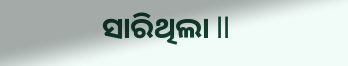ସାରିଥିଲା ll